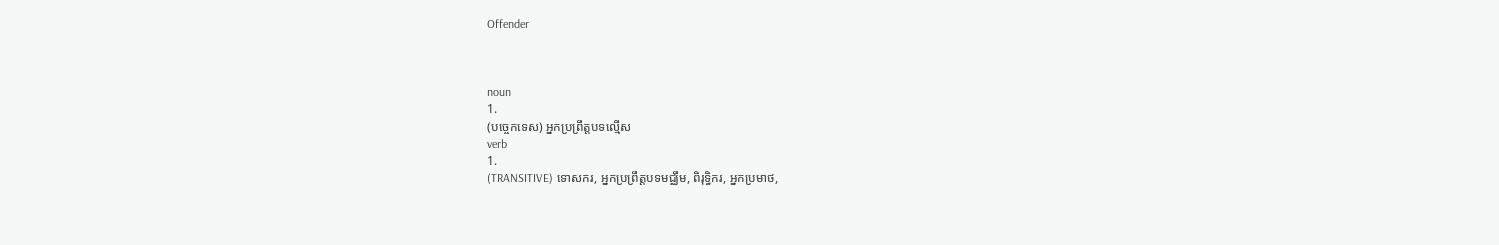Offender



noun
1.
(បច្ចេកទេស) អ្នកប្រព្រឹត្តបទល្មើស
verb
1.
(TRANSITIVE) ទោសករ, អ្នកប្រព្រឹត្ដបទមជ្ឈឹម, ពិរុទ្ធិករ, អ្នកប្រមាថ,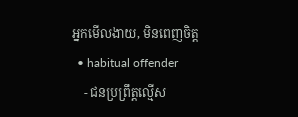អ្នកមើលងាយ, មិនពេញចិត្ដ
  • habitual offender
    - ជនប្រព្រឹត្តល្មើស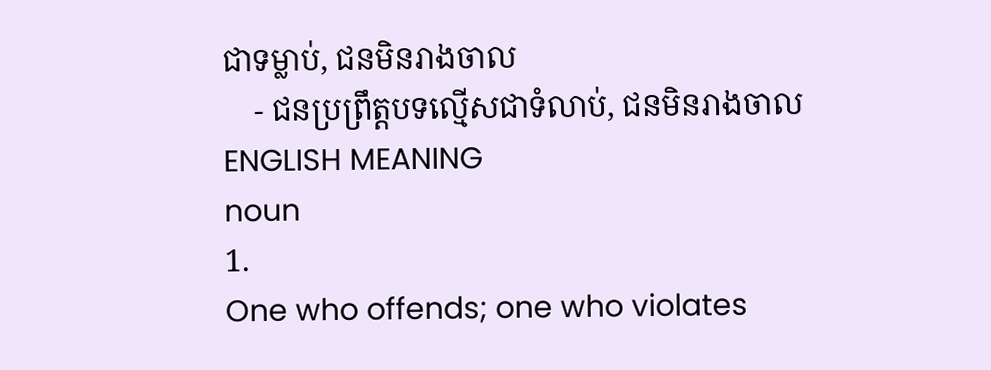ជាទម្លាប់, ជនមិនរាងចាល
    - ជនប្រព្រឹត្តបទល្មើសជាទំលាប់, ជនមិនរាងចាល
ENGLISH MEANING
noun
1.
One who offends; one who violates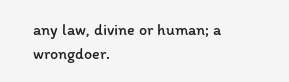any law, divine or human; a wrongdoer.